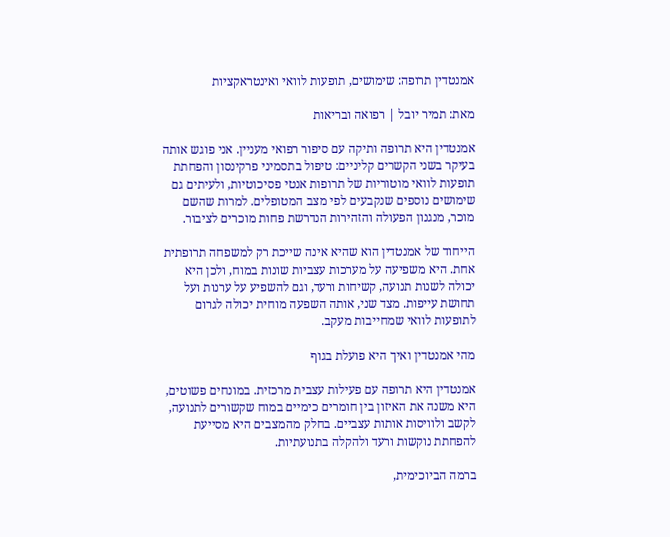אמנטדין תרופה: שימושים, תופעות לוואי ואינטראקציות

מאת: תמיר יובל | רפואה ובריאות

אמנטדין היא תרופה ותיקה עם סיפור רפואי מעניין. אני פוגש אותה בעיקר בשני הקשרים קליניים: טיפול בתסמיני פרקינסון והפחתת תופעות לוואי מוטוריות של תרופות אנטי פסיכוטיות, ולעיתים גם שימושים נוספים שנקבעים לפי מצב המטופלים. למרות שהשם מוכר, מנגנון הפעולה והזהירות הנדרשת פחות מוכרים לציבור.

הייחוד של אמנטדין הוא שהיא אינה שייכת רק למשפחה תרופתית אחת. היא משפיעה על מערכות עצביות שונות במוח, ולכן היא יכולה לשנות תנועה, קשיחות ורעד, וגם להשפיע על ערנות ועל תחושת עייפות. מצד שני, אותה השפעה מוחית יכולה לגרום לתופעות לוואי שמחייבות מעקב.

מהי אמנטדין ואיך היא פועלת בגוף

אמנטדין היא תרופה עם פעילות עצבית מרכזית. במונחים פשוטים, היא משנה את האיזון בין חומרים כימיים במוח שקשורים לתנועה, לקשב ולוויסות אותות עצביים. בחלק מהמצבים היא מסייעת להפחתת נוקשות ורעד ולהקלה בתנועתיות.

ברמה הביוכימית,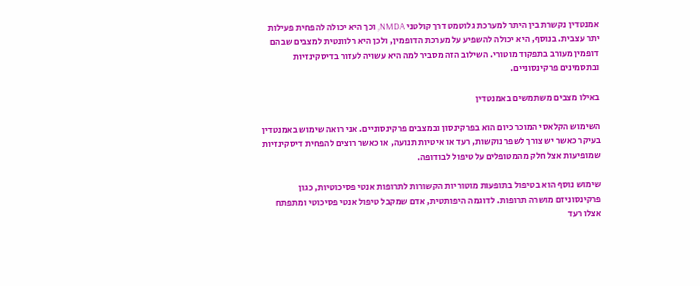אמנטדין נקשרת בין היתר למערכת גלוטמט דרך קולטני NMDA, וכך היא יכולה להפחית פעילות יתר עצבית. בנוסף, היא יכולה להשפיע על מערכת הדופמין, ולכן היא רלוונטית למצבים שבהם דופמין מעורב בתפקוד מוטורי. השילוב הזה מסביר למה היא עשויה לעזור בדיסקינזיות ובתסמינים פרקינסוניים.

באילו מצבים משתמשים באמנטדין

השימוש הקלאסי המוכר כיום הוא בפרקינסון ובמצבים פרקינסוניים. אני רואה שימוש באמנטדין בעיקר כאשר יש צורך לשפר נוקשות, רעד או איטיות תנועה, או כאשר רוצים להפחית דיסקינזיות שמופיעות אצל חלק מהמטופלים על טיפול לבודופה.

שימוש נוסף הוא בטיפול בתופעות מוטוריות הקשורות לתרופות אנטי פסיכוטיות, כגון פרקינסוניזם מושרה תרופות. לדוגמה היפותטית, אדם שמקבל טיפול אנטי פסיכוטי ומתפתח אצלו רעד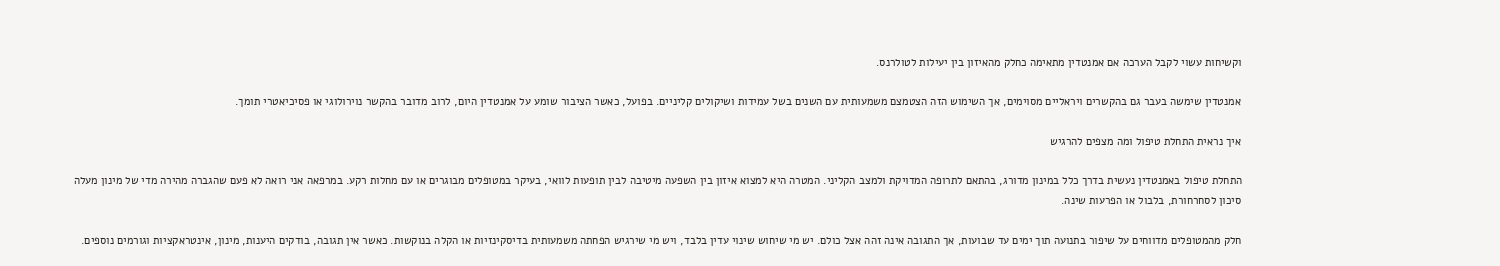וקשיחות עשוי לקבל הערכה אם אמנטדין מתאימה כחלק מהאיזון בין יעילות לטולרנס.

אמנטדין שימשה בעבר גם בהקשרים ויראליים מסוימים, אך השימוש הזה הצטמצם משמעותית עם השנים בשל עמידות ושיקולים קליניים. בפועל, כאשר הציבור שומע על אמנטדין היום, לרוב מדובר בהקשר נוירולוגי או פסיכיאטרי תומך.

איך נראית התחלת טיפול ומה מצפים להרגיש

התחלת טיפול באמנטדין נעשית בדרך כלל במינון מדורג, בהתאם לתרופה המדויקת ולמצב הקליני. המטרה היא למצוא איזון בין השפעה מיטיבה לבין תופעות לוואי, בעיקר במטופלים מבוגרים או עם מחלות רקע. במרפאה אני רואה לא פעם שהגברה מהירה מדי של מינון מעלה סיכון לסחרחורת, בלבול או הפרעות שינה.

חלק מהמטופלים מדווחים על שיפור בתנועה תוך ימים עד שבועות, אך התגובה אינה זהה אצל כולם. יש מי שיחוש שינוי עדין בלבד, ויש מי שירגיש הפחתה משמעותית בדיסקינזיות או הקלה בנוקשות. כאשר אין תגובה, בודקים היענות, מינון, אינטראקציות וגורמים נוספים.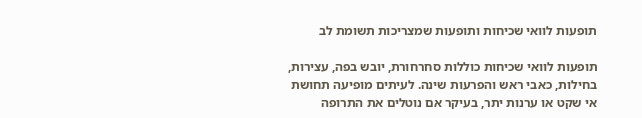תופעות לוואי שכיחות ותופעות שמצריכות תשומת לב

תופעות לוואי שכיחות כוללות סחרחורת, יובש בפה, עצירות, בחילות, כאבי ראש והפרעות שינה. לעיתים מופיעה תחושת אי שקט או ערנות יתר, בעיקר אם נוטלים את התרופה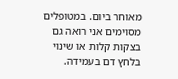מאוחר ביום. במטופלים מסוימים אני רואה גם בצקות קלות או שינוי בלחץ דם בעמידה.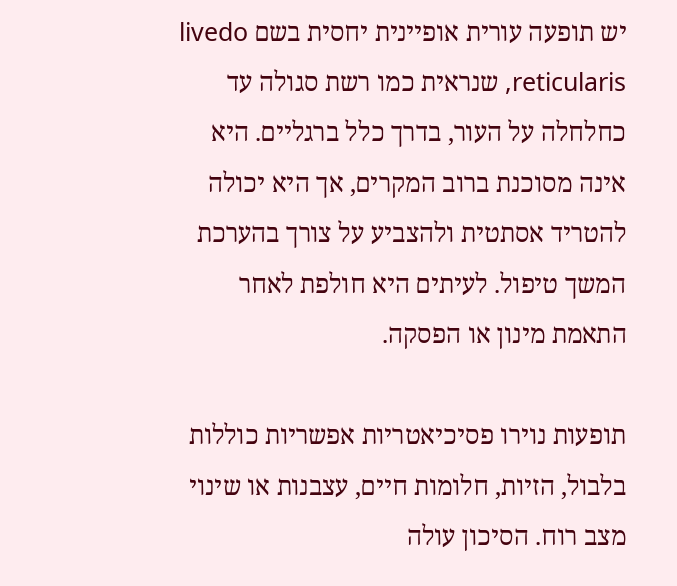יש תופעה עורית אופיינית יחסית בשם livedo reticularis, שנראית כמו רשת סגולה עד כחלחלה על העור, בדרך כלל ברגליים. היא אינה מסוכנת ברוב המקרים, אך היא יכולה להטריד אסתטית ולהצביע על צורך בהערכת המשך טיפול. לעיתים היא חולפת לאחר התאמת מינון או הפסקה.

תופעות נוירו פסיכיאטריות אפשריות כוללות בלבול, הזיות, חלומות חיים, עצבנות או שינוי מצב רוח. הסיכון עולה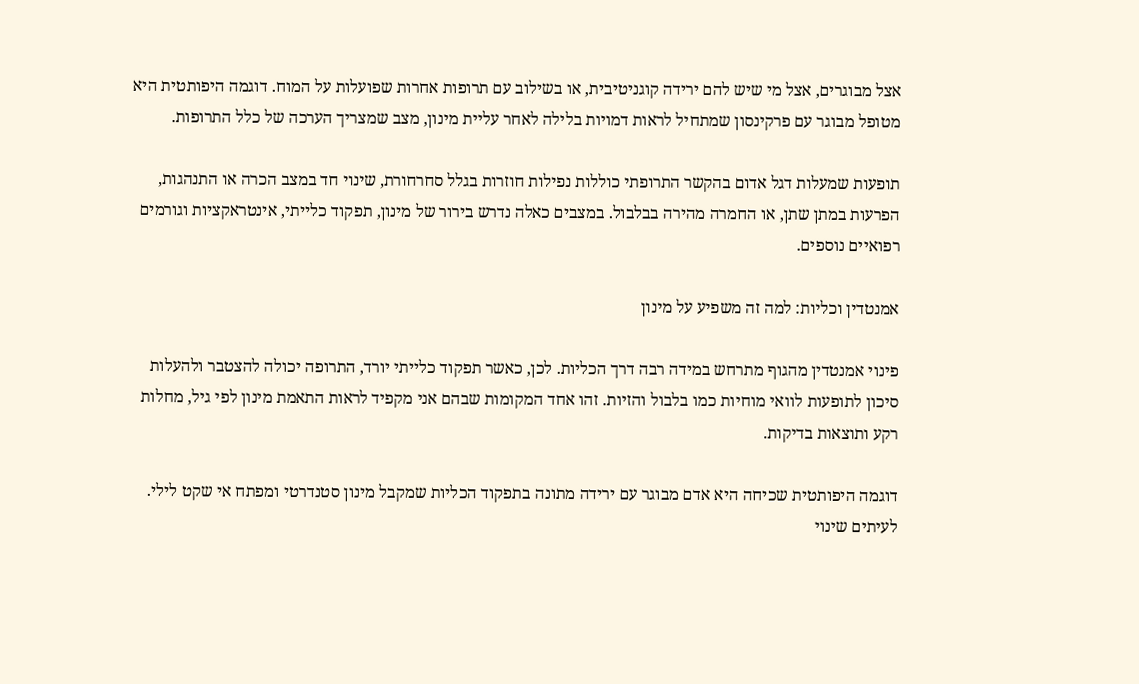אצל מבוגרים, אצל מי שיש להם ירידה קוגניטיבית, או בשילוב עם תרופות אחרות שפועלות על המוח. דוגמה היפותטית היא מטופל מבוגר עם פרקינסון שמתחיל לראות דמויות בלילה לאחר עליית מינון, מצב שמצריך הערכה של כלל התרופות.

תופעות שמעלות דגל אדום בהקשר התרופתי כוללות נפילות חוזרות בגלל סחרחורת, שינוי חד במצב הכרה או התנהגות, הפרעות במתן שתן, או החמרה מהירה בבלבול. במצבים כאלה נדרש בירור של מינון, תפקוד כלייתי, אינטראקציות וגורמים רפואיים נוספים.

אמנטדין וכליות: למה זה משפיע על מינון

פינוי אמנטדין מהגוף מתרחש במידה רבה דרך הכליות. לכן, כאשר תפקוד כלייתי יורד, התרופה יכולה להצטבר ולהעלות סיכון לתופעות לוואי מוחיות כמו בלבול והזיות. זהו אחד המקומות שבהם אני מקפיד לראות התאמת מינון לפי גיל, מחלות רקע ותוצאות בדיקות.

דוגמה היפותטית שכיחה היא אדם מבוגר עם ירידה מתונה בתפקוד הכליות שמקבל מינון סטנדרטי ומפתח אי שקט לילי. לעיתים שינוי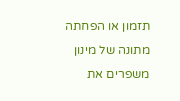תזמון או הפחתה מתונה של מינון משפרים את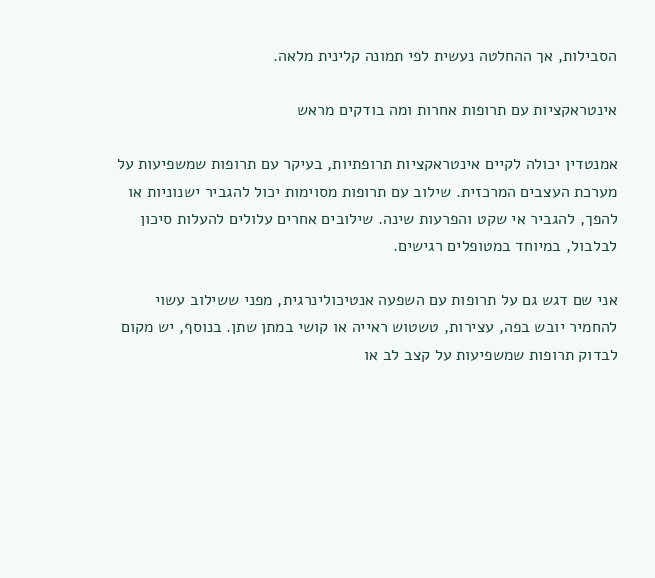הסבילות, אך ההחלטה נעשית לפי תמונה קלינית מלאה.

אינטראקציות עם תרופות אחרות ומה בודקים מראש

אמנטדין יכולה לקיים אינטראקציות תרופתיות, בעיקר עם תרופות שמשפיעות על מערכת העצבים המרכזית. שילוב עם תרופות מסוימות יכול להגביר ישנוניות או להפך, להגביר אי שקט והפרעות שינה. שילובים אחרים עלולים להעלות סיכון לבלבול, במיוחד במטופלים רגישים.

אני שם דגש גם על תרופות עם השפעה אנטיכולינרגית, מפני ששילוב עשוי להחמיר יובש בפה, עצירות, טשטוש ראייה או קושי במתן שתן. בנוסף, יש מקום לבדוק תרופות שמשפיעות על קצב לב או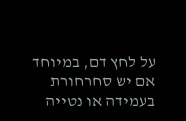על לחץ דם, במיוחד אם יש סחרחורת בעמידה או נטייה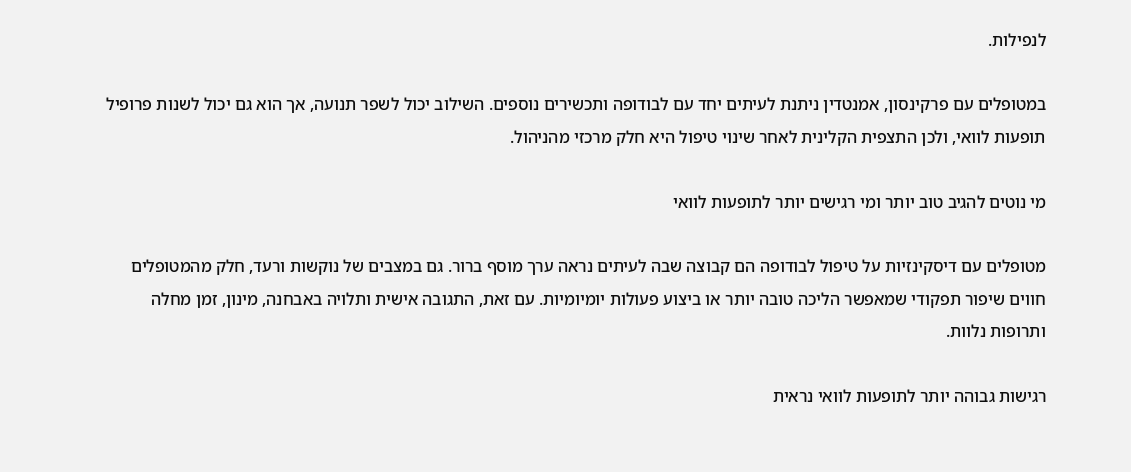לנפילות.

במטופלים עם פרקינסון, אמנטדין ניתנת לעיתים יחד עם לבודופה ותכשירים נוספים. השילוב יכול לשפר תנועה, אך הוא גם יכול לשנות פרופיל תופעות לוואי, ולכן התצפית הקלינית לאחר שינוי טיפול היא חלק מרכזי מהניהול.

מי נוטים להגיב טוב יותר ומי רגישים יותר לתופעות לוואי

מטופלים עם דיסקינזיות על טיפול לבודופה הם קבוצה שבה לעיתים נראה ערך מוסף ברור. גם במצבים של נוקשות ורעד, חלק מהמטופלים חווים שיפור תפקודי שמאפשר הליכה טובה יותר או ביצוע פעולות יומיומיות. עם זאת, התגובה אישית ותלויה באבחנה, מינון, זמן מחלה ותרופות נלוות.

רגישות גבוהה יותר לתופעות לוואי נראית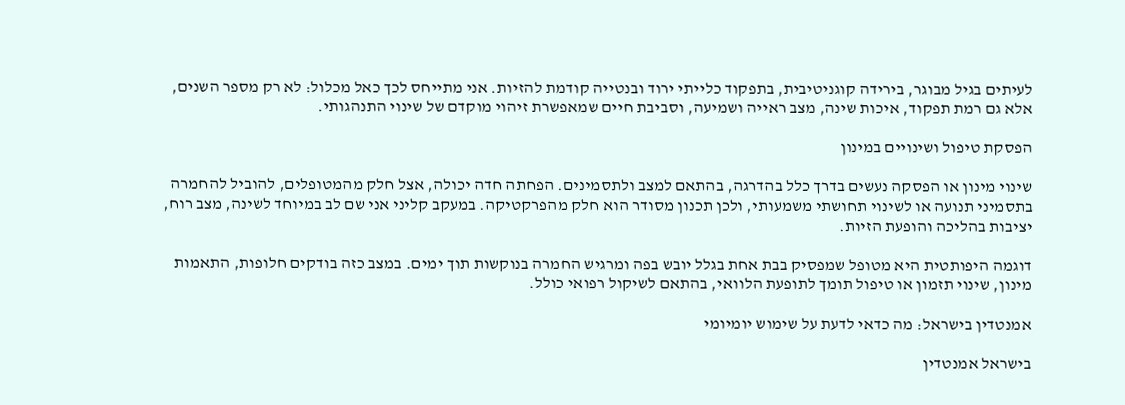לעיתים בגיל מבוגר, בירידה קוגניטיבית, בתפקוד כלייתי ירוד ובנטייה קודמת להזיות. אני מתייחס לכך כאל מכלול: לא רק מספר השנים, אלא גם רמת תפקוד, איכות שינה, מצב ראייה ושמיעה, וסביבת חיים שמאפשרת זיהוי מוקדם של שינוי התנהגותי.

הפסקת טיפול ושינויים במינון

שינוי מינון או הפסקה נעשים בדרך כלל בהדרגה, בהתאם למצב ולתסמינים. הפחתה חדה יכולה, אצל חלק מהמטופלים, להוביל להחמרה בתסמיני תנועה או לשינוי תחושתי משמעותי, ולכן תכנון מסודר הוא חלק מהפרקטיקה. במעקב קליני אני שם לב במיוחד לשינה, מצב רוח, יציבות בהליכה והופעת הזיות.

דוגמה היפותטית היא מטופל שמפסיק בבת אחת בגלל יובש בפה ומרגיש החמרה בנוקשות תוך ימים. במצב כזה בודקים חלופות, התאמות מינון, שינוי תזמון או טיפול תומך לתופעת הלוואי, בהתאם לשיקול רפואי כולל.

אמנטדין בישראל: מה כדאי לדעת על שימוש יומיומי

בישראל אמנטדין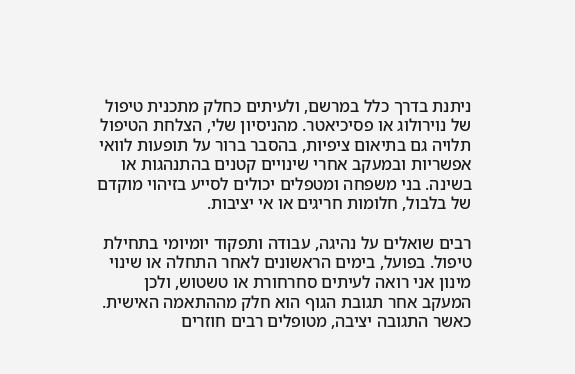ניתנת בדרך כלל במרשם, ולעיתים כחלק מתכנית טיפול של נוירולוג או פסיכיאטר. מהניסיון שלי, הצלחת הטיפול תלויה גם בתיאום ציפיות, בהסבר ברור על תופעות לוואי אפשריות ובמעקב אחרי שינויים קטנים בהתנהגות או בשינה. בני משפחה ומטפלים יכולים לסייע בזיהוי מוקדם של בלבול, חלומות חריגים או אי יציבות.

רבים שואלים על נהיגה, עבודה ותפקוד יומיומי בתחילת טיפול. בפועל, בימים הראשונים לאחר התחלה או שינוי מינון אני רואה לעיתים סחרחורת או טשטוש, ולכן המעקב אחר תגובת הגוף הוא חלק מההתאמה האישית. כאשר התגובה יציבה, מטופלים רבים חוזרים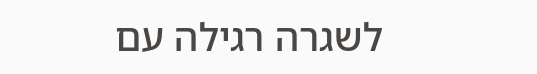לשגרה רגילה עם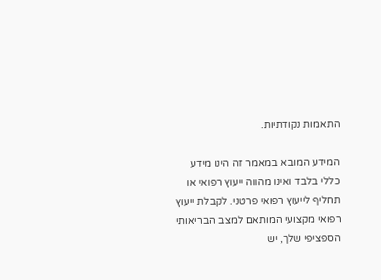התאמות נקודתיות.

המידע המובא במאמר זה הינו מידע כללי בלבד ואינו מהווה ייעוץ רפואי או תחליף לייעוץ רפואי פרטני. לקבלת ייעוץ רפואי מקצועי המותאם למצב הבריאותי הספציפי שלך, יש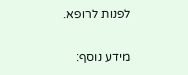לפנות לרופא.

מידע נוסף: